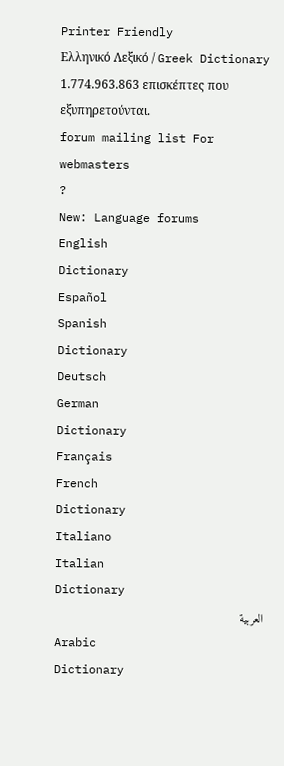Printer Friendly
Ελληνικό Λεξικό / Greek Dictionary
1.774.963.863 επισκέπτες που εξυπηρετούνται.
forum mailing list For webmasters
?
New: Language forums
English
Dictionary
Español
Spanish
Dictionary
Deutsch
German
Dictionary
Français
French
Dictionary
Italiano
Italian
Dictionary
العربية
Arabic
Dictionary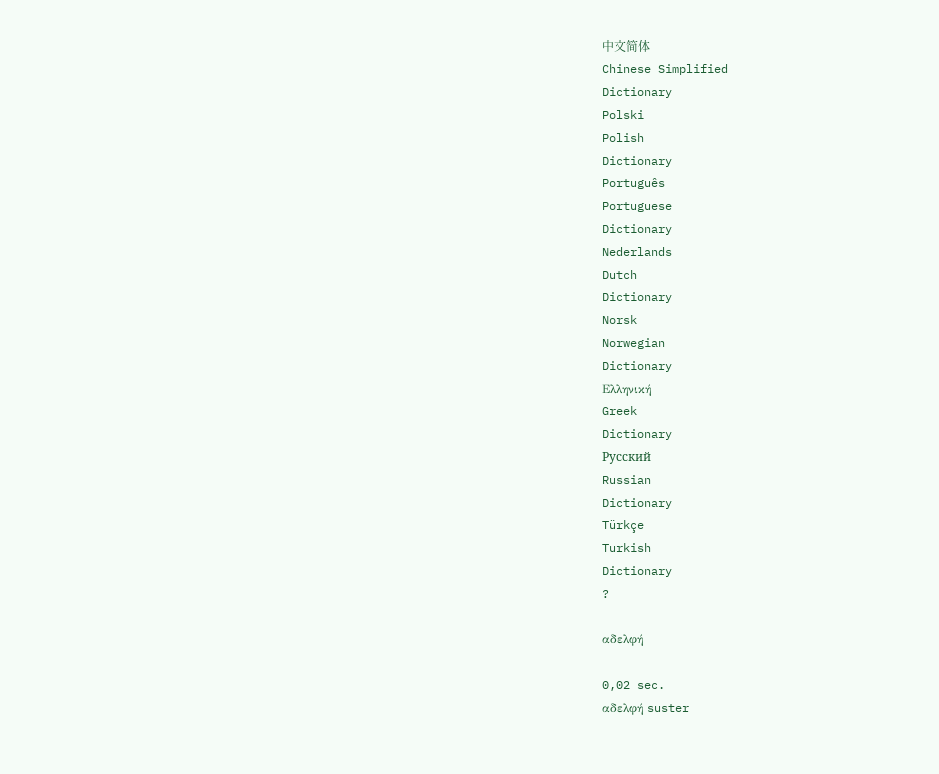中文简体
Chinese Simplified
Dictionary
Polski
Polish
Dictionary
Português
Portuguese
Dictionary
Nederlands
Dutch
Dictionary
Norsk
Norwegian
Dictionary
Ελληνική
Greek
Dictionary
Русский
Russian
Dictionary
Türkçe
Turkish
Dictionary
?

αδελφή

0,02 sec.
αδελφή suster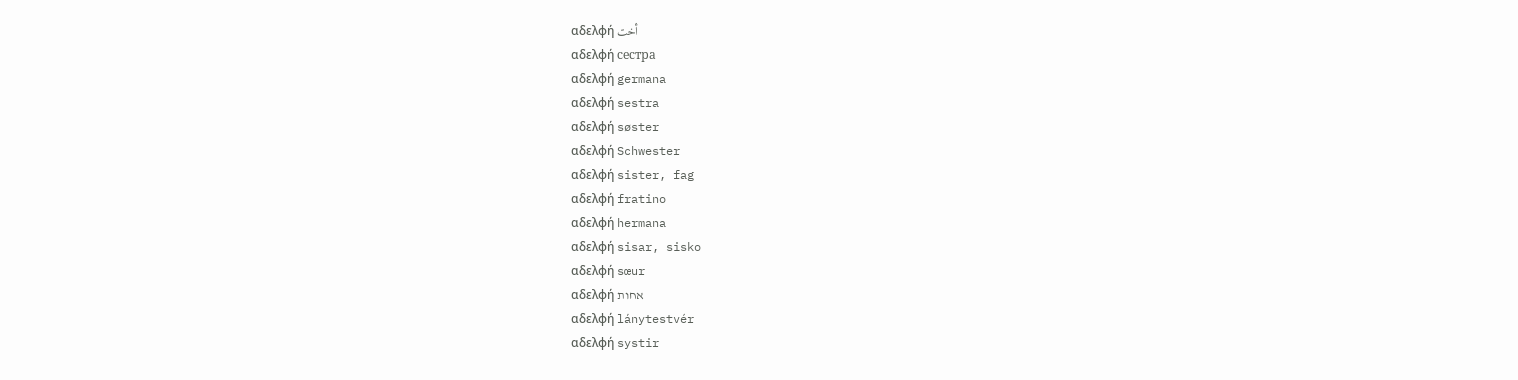αδελφή أخت
αδελφή сестра
αδελφή germana
αδελφή sestra
αδελφή søster
αδελφή Schwester
αδελφή sister, fag
αδελφή fratino
αδελφή hermana
αδελφή sisar, sisko
αδελφή sœur
αδελφή אחות
αδελφή lánytestvér
αδελφή systir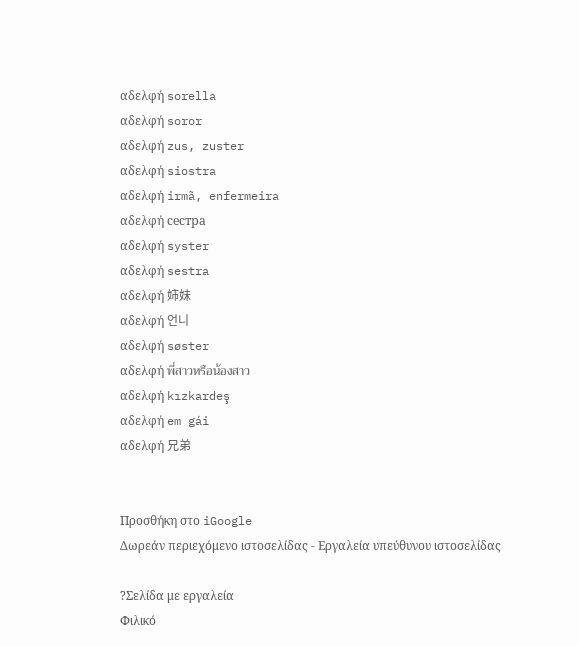αδελφή sorella
αδελφή soror
αδελφή zus, zuster
αδελφή siostra
αδελφή irmã, enfermeira
αδελφή сестра
αδελφή syster
αδελφή sestra
αδελφή 姉妹
αδελφή 언니
αδελφή søster
αδελφή พี่สาวหรือน้องสาว
αδελφή kızkardeş
αδελφή em gái
αδελφή 兄弟


Προσθήκη στο iGoogle
Δωρεάν περιεχόμενο ιστοσελίδας - Εργαλεία υπεύθυνου ιστοσελίδας

?Σελίδα με εργαλεία
Φιλικό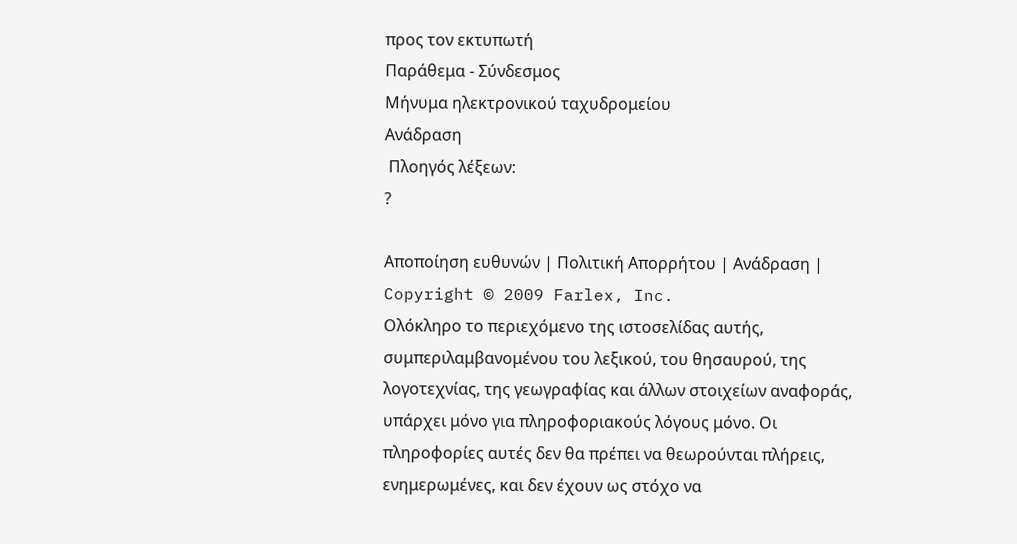προς τον εκτυπωτή
Παράθεμα - Σύνδεσμος
Μήνυμα ηλεκτρονικού ταχυδρομείου
Ανάδραση
 Πλοηγός λέξεων:
?

Αποποίηση ευθυνών | Πολιτική Απορρήτου | Ανάδραση | Copyright © 2009 Farlex, Inc.
Ολόκληρο το περιεχόμενο της ιστοσελίδας αυτής, συμπεριλαμβανομένου του λεξικού, του θησαυρού, της λογοτεχνίας, της γεωγραφίας και άλλων στοιχείων αναφοράς, υπάρχει μόνο για πληροφοριακούς λόγους μόνο. Οι πληροφορίες αυτές δεν θα πρέπει να θεωρούνται πλήρεις, ενημερωμένες, και δεν έχουν ως στόχο να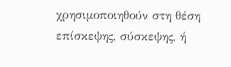χρησιμοποιηθούν στη θέση επίσκεψης, σύσκεψης, ή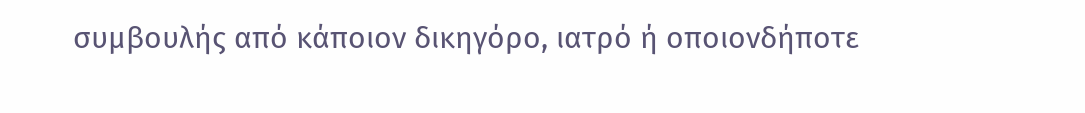συμβουλής από κάποιον δικηγόρο, ιατρό ή οποιονδήποτε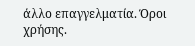άλλο επαγγελματία. Όροι χρήσης.